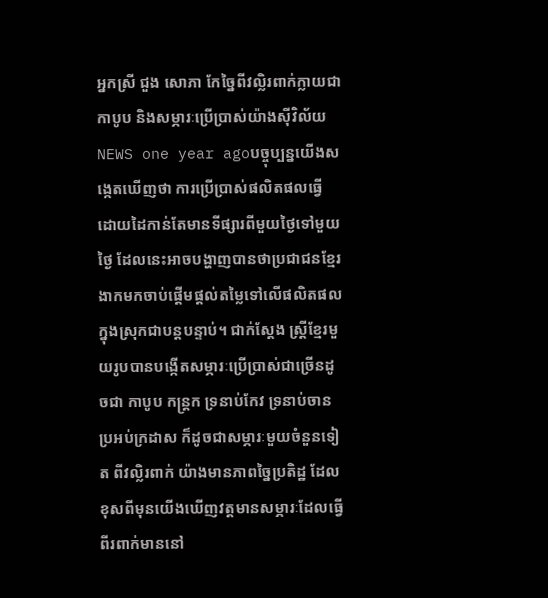អ្នកស្រី ជួង សោភា កែច្នៃពីវល្លិរពាក់ក្លាយជាកាបូប និងសម្ភារៈប្រើប្រាស់យ៉ាងស៊ីវិល័យ
NEWS one year agoបច្ចុប្បន្នយើងសង្កេតឃើញថា ការប្រើប្រាស់ផលិតផលធ្វើដោយដៃកាន់តែមានទីផ្សារពីមួយថ្ងៃទៅមួយថ្ងៃ ដែលនេះអាចបង្ហាញបានថាប្រជាជនខ្មែរងាកមកចាប់ផ្តើមផ្តល់តម្លៃទៅលើផលិតផលក្នុងស្រុកជាបន្តបន្ទាប់។ ជាក់ស្តែង ស្រ្តីខ្មែរមួយរូបបានបង្កើតសម្ភារៈប្រើប្រាស់ជាច្រើនដូចជា កាបូប កន្រ្តក ទ្រនាប់កែវ ទ្រនាប់ចាន ប្រអប់ក្រដាស ក៏ដូចជាសម្ភារៈមួយចំនួនទៀត ពីវល្លិរពាក់ យ៉ាងមានភាពច្នៃប្រតិដ្ឋ ដែលខុសពីមុនយើងឃើញវត្តមានសម្ភារៈដែលធ្វើពីរពាក់មាននៅ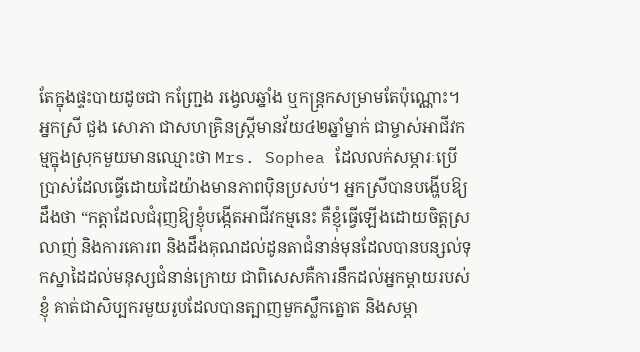តែក្នុងផ្ទះបាយដូចជា កញ្ជ្រែង រង្វេលឆ្នាំង ឬកន្ត្រកសម្រាមតែប៉ុណ្ណោះ។
អ្នកស្រី ជួង សោភា ជាសហគ្រិនស្រ្តីមានវ័យ៤២ឆ្នាំម្នាក់ ជាម្ចាស់អាជីវកម្មក្នុងស្រុកមួយមានឈ្មោះថា Mrs. Sophea ដែលលក់សម្ភារៈប្រើប្រាស់ដែលធ្វើដោយដៃយ៉ាងមានភាពប៉ិនប្រសប់។ អ្នកស្រីបានបង្ហើបឱ្យដឹងថា “កត្តាដែលជំរុញឱ្យខ្ញុំបង្កើតអាជីវកម្មនេះ គឺខ្ញុំធ្វើឡើងដោយចិត្តស្រលាញ់ និងការគោរព និងដឹងគុណដល់ដូនតាជំនាន់មុនដែលបានបន្សល់ទុកស្នាដៃដល់មនុស្សជំនាន់ក្រោយ ជាពិសេសគឺការនឹកដល់អ្នកម្តាយរបស់ខ្ញុំ គាត់ជាសិប្បករមួយរូបដែលបានត្បាញមួកស្លឹកត្នោត និងសម្ភា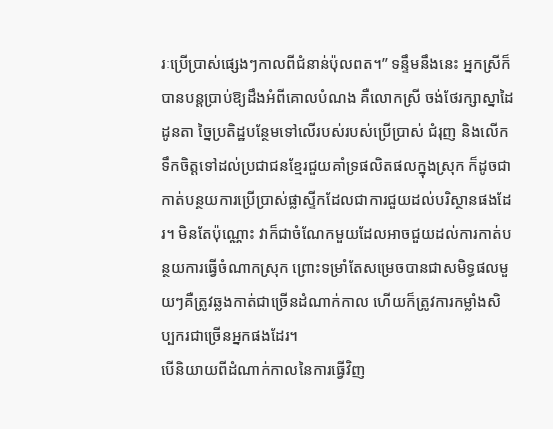រៈប្រើប្រាស់ផ្សេងៗកាលពីជំនាន់ប៉ុលពត។” ទន្ទឹមនឹងនេះ អ្នកស្រីក៏បានបន្តប្រាប់ឱ្យដឹងអំពីគោលបំណង គឺលោកស្រី ចង់ថែរក្សាស្នាដៃដូនតា ច្នៃប្រតិដ្ឋបន្ថែមទៅលើរបស់របស់ប្រើប្រាស់ ជំរុញ និងលើកទឹកចិត្តទៅដល់ប្រជាជនខ្មែរជួយគាំទ្រផលិតផលក្នុងស្រុក ក៏ដូចជាកាត់បន្ថយការប្រើប្រាស់ផ្លាស្ទីកដែលជាការជួយដល់បរិស្ថានផងដែរ។ មិនតែប៉ុណ្ណោះ វាក៏ជាចំណែកមួយដែលអាចជួយដល់ការកាត់បន្ថយការធ្វើចំណាកស្រុក ព្រោះទម្រាំតែសម្រេចបានជាសមិទ្ធផលមួយៗគឺត្រូវឆ្លងកាត់ជាច្រើនដំណាក់កាល ហើយក៏ត្រូវការកម្លាំងសិប្បករជាច្រើនអ្នកផងដែរ។
បើនិយាយពីដំណាក់កាលនៃការធ្វើវិញ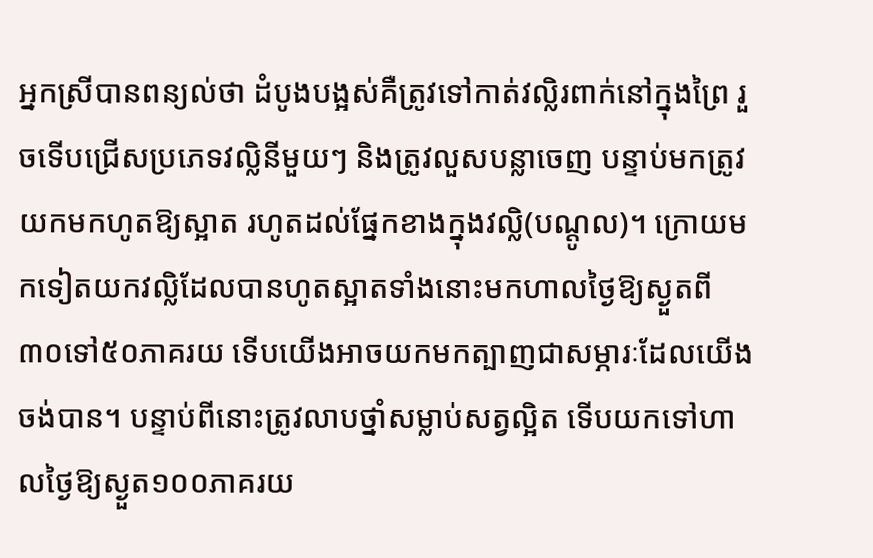អ្នកស្រីបានពន្យល់ថា ដំបូងបង្អស់គឺត្រូវទៅកាត់វល្លិរពាក់នៅក្នុងព្រៃ រួចទើបជ្រើសប្រភេទវល្លិនីមួយៗ និងត្រូវលួសបន្លាចេញ បន្ទាប់មកត្រូវយកមកហូតឱ្យស្អាត រហូតដល់ផ្នែកខាងក្នុងវល្លិ(បណ្តូល)។ ក្រោយមកទៀតយកវល្លិដែលបានហូតស្អាតទាំងនោះមកហាលថ្ងៃឱ្យស្ងួតពី៣០ទៅ៥០ភាគរយ ទើបយើងអាចយកមកត្បាញជាសម្ភារៈដែលយើងចង់បាន។ បន្ទាប់ពីនោះត្រូវលាបថ្នាំសម្លាប់សត្វល្អិត ទើបយកទៅហាលថ្ងៃឱ្យស្ងួត១០០ភាគរយ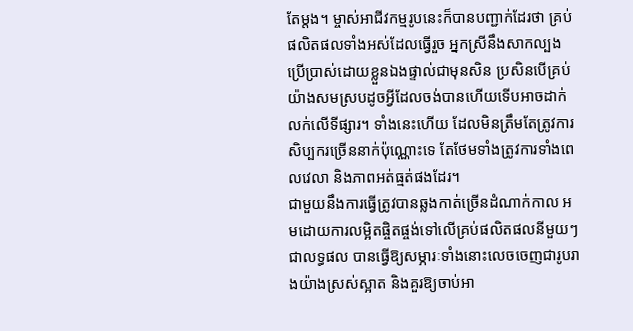តែម្តង។ ម្ចាស់អាជីវកម្មរូបនេះក៏បានបញ្ជាក់ដែរថា គ្រប់ផលិតផលទាំងអស់ដែលធ្វើរួច អ្នកស្រីនឹងសាកល្បងប្រើប្រាស់ដោយខ្លួនឯងផ្ទាល់ជាមុនសិន ប្រសិនបើគ្រប់យ៉ាងសមស្របដូចអ្វីដែលចង់បានហើយទើបអាចដាក់លក់លើទីផ្សារ។ ទាំងនេះហើយ ដែលមិនត្រឹមតែត្រូវការសិប្បករច្រើននាក់ប៉ុណ្ណោះទេ តែថែមទាំងត្រូវការទាំងពេលវេលា និងភាពអត់ធ្មត់ផងដែរ។
ជាមួយនឹងការធ្វើត្រូវបានឆ្លងកាត់ច្រើនដំណាក់កាល អមដោយការលម្អិតផ្ចិតផ្ចង់ទៅលើគ្រប់ផលិតផលនីមួយៗ ជាលទ្ធផល បានធ្វើឱ្យសម្ភារៈទាំងនោះលេចចេញជារូបរាងយ៉ាងស្រស់ស្អាត និងគួរឱ្យចាប់អា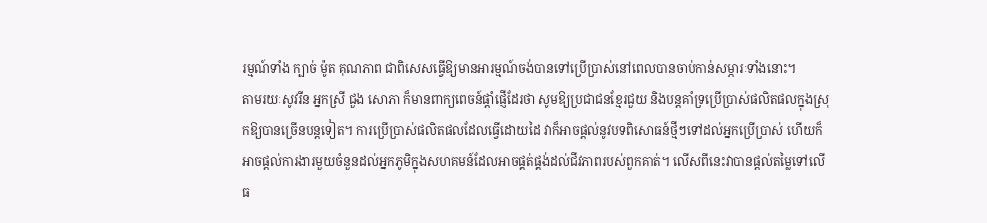រម្មណ៍ទាំង ក្បាច់ ម៉ូត គុណភាព ជាពិសេសធ្វើឱ្យមានអារម្មណ៍ចង់បានទៅប្រើប្រាស់នៅពេលបានចាប់កាន់សម្ភារៈទាំងនោះ។
តាមរយៈសូវរីន អ្នកស្រី ជួង សោភា ក៏មានពាក្យពេចន៍ផ្តាំផ្ញើដែរថា សូមឱ្យប្រជាជនខ្មែរជួយ និងបន្តគាំទ្រប្រើប្រាស់ផលិតផលក្នុងស្រុកឱ្យបានច្រើនបន្តទៀត។ ការប្រើប្រាស់ផលិតផលដែលធ្វើដោយដៃ វាក៏អាចផ្តល់នូវបទពិសោធន៍ថ្មីៗទៅដល់អ្នកប្រើប្រាស់ ហើយក៏អាចផ្តល់ការងារមួយចំនួនដល់អ្នកភូមិក្នុងសហគមន៍ដែលអាចផ្គត់ផ្គង់ដល់ជីវភាពរបស់ពួកគាត់។ លើសពីនេះវាបានផ្តល់តម្លៃទៅលើធ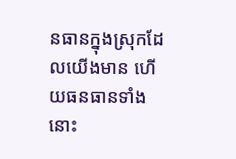នធានក្នុងស្រុកដែលយើងមាន ហើយធនធានទាំងនោះ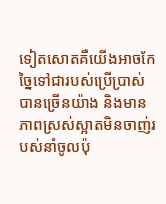ទៀតសោតគឺយើងអាចកែច្នៃទៅជារបស់ប្រើប្រាស់បានច្រើនយ៉ាង និងមានភាពស្រស់ស្អាតមិនចាញ់របស់នាំចូលប៉ុ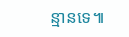ន្មានទេ៕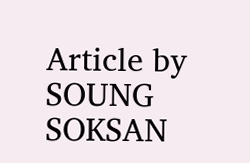Article by SOUNG SOKSAN